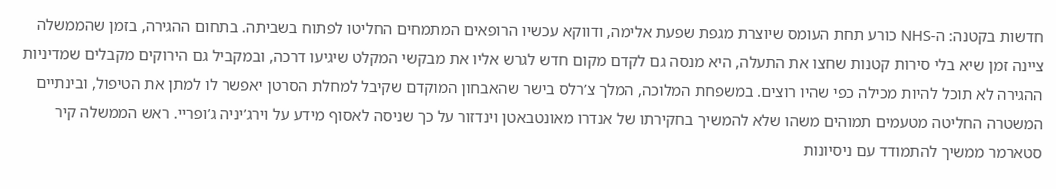חדשות בקטנה: ה-NHS כורע תחת העומס שיוצרת מגפת שפעת אלימה, ודווקא עכשיו הרופאים המתמחים החליטו לפתוח בשביתה. בתחום ההגירה, בזמן שהממשלה ציינה זמן שיא בלי סירות קטנות שחצו את התעלה, היא מנסה גם לקדם מקום חדש לגרש אליו את מבקשי המקלט שיגיעו דרכה, ובמקביל גם הירוקים מקבלים שמדיניות ההגירה לא תוכל להיות מכילה כפי שהיו רוצים. במשפחת המלוכה, המלך צ’רלס בישר שהאבחון המוקדם שקיבל למחלת הסרטן יאפשר לו למתן את הטיפול, ובינתיים המשטרה החליטה מטעמים תמוהים משהו שלא להמשיך בחקירתו של אנדרו מאונטבאטן וינדזור על כך שניסה לאסוף מידע על וירג’יניה ג’ופריי. ראש הממשלה קיר סטארמר ממשיך להתמודד עם ניסיונות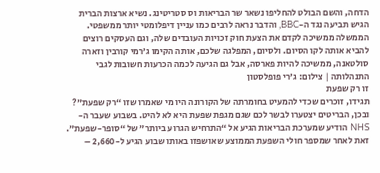הדחה, והשם הבולט להחליפו נשאר שר הבריאות וס סטריטינג. נשיא ארצות הברית הגיש תביעה נגד ה-BBC, והדבר נראה לרבים כמו עניין דיפלומטי יותר ממשפטי. הממשלה ממשיכה לקדם את הצעת חוק זכויות העובדים שלה, וגם העסקים רוצים להביא אותה לקו הסיום. ולסיום, המפלגה שלכם, אותה הקימו ג’רמי קורבין וזארה סולטאנה, ממשיכה להיות פארסה, אבל גם הגיעה לכמה הכרעות חשובות לגבי התנהלותה | צילום: ג’רי פופלסטון
זו רק שפעת
תגידו, זוכרים שכדי להמעיט בחומרתה של הקורונה היו מי שאמרו שזו “רק שפעת”? ובכן, הבריטים יצטערו לבשר לכם שגם מגפת שפעת היא לא להיט. בשבוע שעבר ה-NHS הודיע שמערכת הבריאות הגיע אל “התרחיש הגרוע ביותר” של “סופר-שפעת”. זאת לאחר שמספר חולי השפעת הממוצע שאושפזו באותו שבוע הגיע ל-2,660 –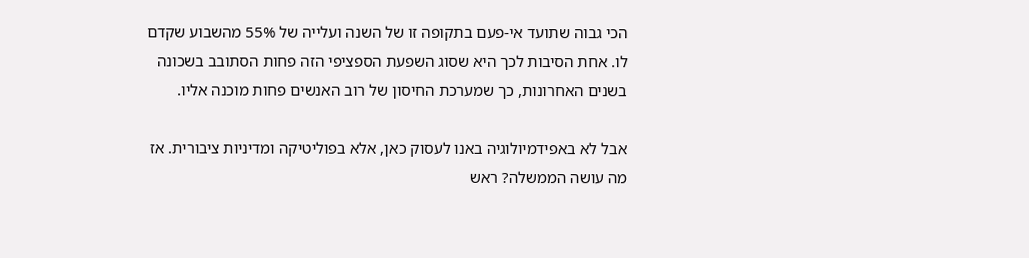הכי גבוה שתועד אי-פעם בתקופה זו של השנה ועלייה של 55% מהשבוע שקדם לו. אחת הסיבות לכך היא שסוג השפעת הספציפי הזה פחות הסתובב בשכונה בשנים האחרונות, כך שמערכת החיסון של רוב האנשים פחות מוכנה אליו.

אבל לא באפידמיולוגיה באנו לעסוק כאן, אלא בפוליטיקה ומדיניות ציבורית. אז מה עושה הממשלה? ראש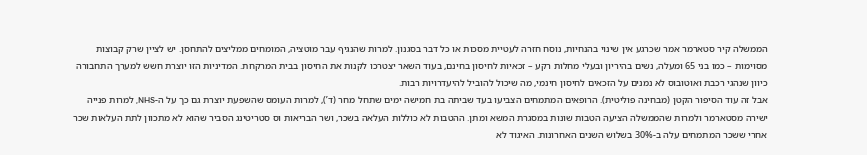הממשלה קיר סטארמר אמר שכרגע אין שינוי בהנחיות, נוסח חזרה לעטיית מסכות או כל דבר בסגנון. למרות שהנגיף עבר מוטציה, המומחים ממליצים להתחסן. יש לציין שרק קבוצות מסוימות – כמו בני 65 ומעלה, נשים בהיריון ובעלי מחלות רקע – זכאיות לחיסון בחינם, בעוד השאר יצטרכו לקנות את החיסון בבית המרקחת. המדיניות הזו יוצרת חשש למערך התחבורה כיוון שנהגי רכבת ואוטובוס לא נמנים על הזכאים לחיסון חינמי, מה שיכול להוביל להיעדרויות רבות.
אבל זה עוד הסיפור הקטן (מבחינה פוליטית). הרופאים המתמחים הצביעו בעד שביתה בת חמישה ימים שתחל מחר (ד’), למרות העומס שהשפעת יוצרת גם כך על ה-NHS, למרות פנייה ישירה מסטארמר ולמרות שהממשלה הציעה הטבות שונות במסגרת המשא ומתן. ההטבות לא כוללות העלאה בשכר, ושר הבריאות וס סטריטינג הסביר שהוא לא מתכוון לתת העלאות שכר אחרי ששכר המתמחים עלה ב-30% בשלוש השנים האחרונות. האיגוד לא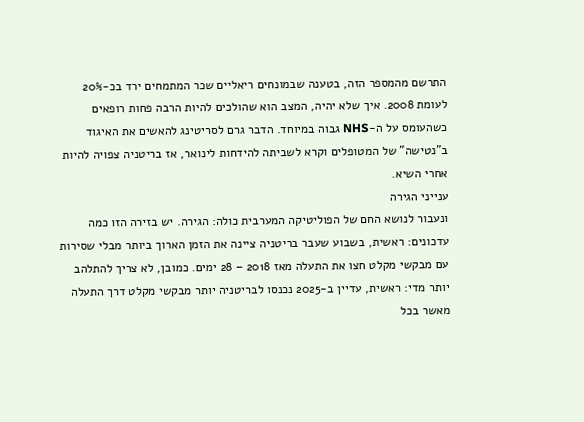התרשם מהמספר הזה, בטענה שבמונחים ריאליים שכר המתמחים ירד בכ-20% לעומת 2008. איך שלא יהיה, המצב הוא שהולכים להיות הרבה פחות רופאים כשהעומס על ה-NHS גבוה במיוחד. הדבר גרם לסריטינג להאשים את האיגוד ב”נטישה” של המטופלים וקרא לשביתה להידחות לינואר, אז בריטניה צפויה להיות אחרי השיא.
ענייני הגירה
ונעבור לנושא החם של הפוליטיקה המערבית כולה: הגירה. יש בזירה הזו כמה עדכונים: ראשית, בשבוע שעבר בריטניה ציינה את הזמן הארוך ביותר מבלי שסירות עם מבקשי מקלט חצו את התעלה מאז 2018 – 28 ימים. כמובן, לא צריך להתלהב יותר מדי: ראשית, עדיין ב-2025 נכנסו לבריטניה יותר מבקשי מקלט דרך התעלה מאשר בכל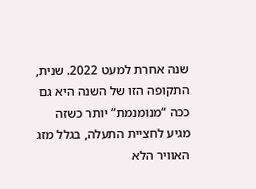שנה אחרת למעט 2022. שנית, התקופה הזו של השנה היא גם ככה “מנומנמת” יותר כשזה מגיע לחציית התעלה, בגלל מזג האוויר הלא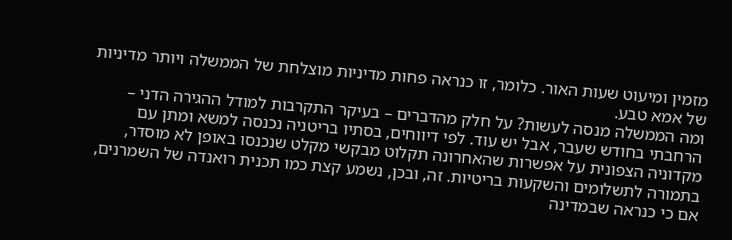מזמין ומיעוט שעות האור. כלומר, זו כנראה פחות מדיניות מוצלחת של הממשלה ויותר מדיניות של אמא טבע.
ומה הממשלה מנסה לעשות? על חלק מהדברים – בעיקר התקרבות למודל ההגירה הדני – הרחבתי בחודש שעבר, אבל יש עוד. לפי דיווחים, בסתיו בריטניה נכנסה למשא ומתן עם מקדוניה הצפונית על אפשרות שהאחרונה תקלוט מבקשי מקלט שנכנסו באופן לא מוסדר, בתמורה לתשלומים והשקעות בריטיות. זה, ובכן, נשמע קצת כמו תכנית רואנדה של השמרנים, אם כי כנראה שבמדינה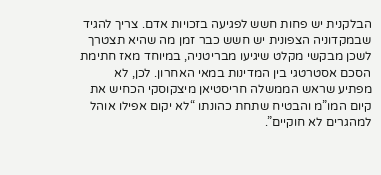הבלקנית יש פחות חשש לפגיעה בזכויות אדם. צריך להגיד שבמקדוניה הצפונית יש חשש כבר זמן מה שהיא תצטרך לשכן מבקשי מקלט שיגיעו מבריטניה, במיוחד מאז חתימת הסכם אסטרטגי בין המדינות במאי האחרון. לכן, לא מפתיע שראש הממשלה חריסטיאן מיצקוסקי הכחיש את קיום המו”מ והבטיח שתחת כהונתו “לא יקום אפילו אוהל למהגרים לא חוקיים”.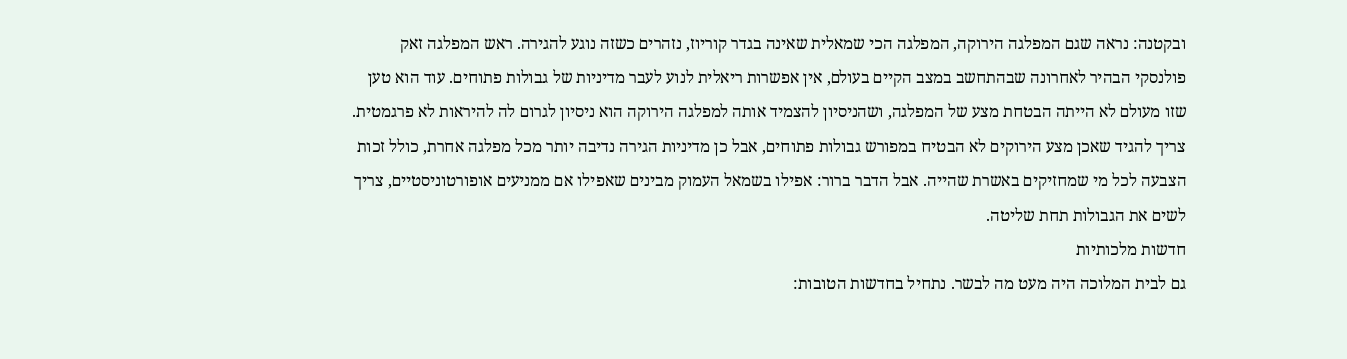ובקטנה: נראה שגם המפלגה הירוקה, המפלגה הכי שמאלית שאינה בגדר קוריוז, נזהרים כשזה נוגע להגירה. ראש המפלגה זאק פולנסקי הבהיר לאחרונה שבהתחשב במצב הקיים בעולם, אין אפשרות ריאלית לנוע לעבר מדיניות של גבולות פתוחים. עוד הוא טען שזו מעולם לא הייתה הבטחת מצע של המפלגה, ושהניסיון להצמיד אותה למפלגה הירוקה הוא ניסיון לגרום לה להיראות לא פרגמטית. צריך להגיד שאכן מצע הירוקים לא הבטיח במפורש גבולות פתוחים, אבל כן מדיניות הגירה נדיבה יותר מכל מפלגה אחרת, כולל זכות הצבעה לכל מי שמחזיקים באשרת שהייה. אבל הדבר ברור: אפילו בשמאל העמוק מבינים שאפילו אם ממניעים אופורטוניסטיים, צריך לשים את הגבולות תחת שליטה.
חדשות מלכותיות
גם לבית המלוכה היה מעט מה לבשר. נתחיל בחדשות הטובות: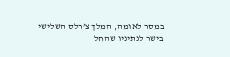במסר לאומה, המלך צ’רלס השלישי בישר לנתיניו שהחל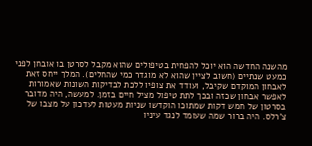מהשנה החדשה הוא יוכל להפחית בטיפולים שהוא מקבל לסרטן בו אובחן לפני כמעט שנתיים (חשוב לציין שהוא לא מוגדר כמי שהחלים). המלך ייחס זאת לאבחון המוקדם שקיבל, ועודד את צופיו ללכת לבדיקות השונות שאמורות לאפשר אבחון שכזה ובכך לתת טיפול מציל חיים בזמן. למעשה, היה מדובר בסרטון של חמש דקות שמתוכו הוקדשו שניות מעטות לעדכון על מצבו של צ’רלס. היה ברור שמה שעומד לנגד עיניו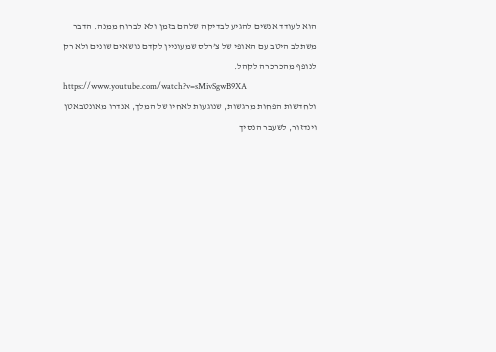הוא לעודד אנשים להגיע לבדיקה שלהם בזמן ולא לברוח ממנה. הדבר משתלב היטב עם האופי של צ’רלס שמעוניין לקדם נושאים שונים ולא רק לנופף מהכרכרה לקהל.
https://www.youtube.com/watch?v=sMivSgwB9XA
ולחדשות הפחות מרגשות, שנוגעות לאחיו של המלך, אנדרו מאונטבאטן וינדזור, לשעבר הנסיך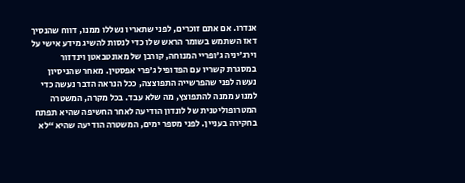אנדרו. אם אתם זוכרים, לפני שתאריו נשללו ממנו, דווח שהנסיך דאז השתמש בשומר הראש שלו כדי לנסות להשיג מידע אישי על וירג’יניה ג’ופריי המנוחה, קורבן של מאונטבאטן וינדזור במסגרת קשריו עם הפדופיל ג’פרי אפסטין. מאחר שהניסיון נעשה לפני שהפרשייה התפוצצה, ככל הנראה הדבר נעשה כדי למנוע ממנה להתפוצץ, מה שלא עבד. בכל מקרה, המשטרה המטרופוליטנית של לונדון הודיעה לאחר החשיפה שהיא תפתח בחקירה בעניין. לפני מספר ימים, המשטרה הודיעה שהיא “לא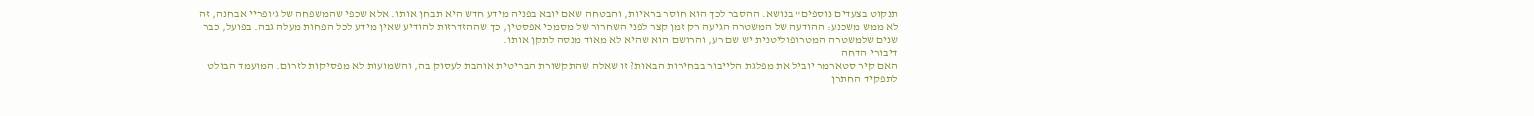תנקוט בצעדים נוספים” בנושא. ההסבר לכך הוא חוסר בראיות, והבטחה שאם יובא בפניה מידע חדש היא תבחן אותו. אלא שכפי שהמשפחה של ג’ופריי אבחנה, זה לא ממש משכנע: ההודעה של המשטרה הגיעה רק זמן קצר לפני השחרור של מסמכי אפסטין, כך שההזדרזות להודיע שאין מידע לכל הפחות מעלה גבה. בפועל, כבר שנים שלמשטרה המטרופוליטנית יש שם רע, והרושם הוא שהיא לא מאוד מנסה לתקן אותו.
דיבורי הדחה
האם קיר סטארמר יוביל את מפלגת הלייבור בבחירות הבאות? זו שאלה שהתקשורת הבריטית אוהבת לעסוק בה, והשמועות לא מפסיקות לזרום. המועמד הבולט לתפקיד החתרן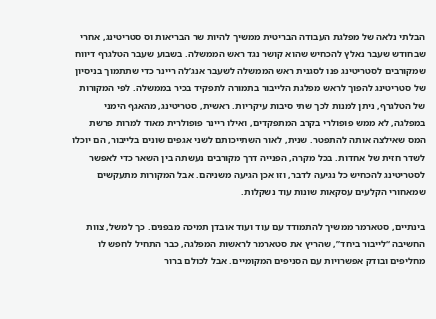הבלתי נלאה של מפלגת העבודה הבריטית ממשיך להיות שר הבריאות וס סטריטינג, אחרי שבחודש שעבר נאלץ להכחיש שהוא קושר נגד ראש הממשלה. בשבוע שעבר הטלגרף דיווח שמקורבים לסטריטינג פנו לסגנית ראש הממשלה לשעבר אנג’לה ריינר כדי שתתמוך בניסיון של סטריטינג להפוך לראש מפלגת הלייבור בתמורה לתפקיד בכיר בממשלה. לפי המקורות של הטלגרף, ניתן למנות לכך שתי סיבות עיקריות. ראשית, סטריטינג, מהאגף הימני במפלגה, לא ממש פופולרי בקרב המתפקדים, ואילו ריינר פופולרית מאוד למרות פרשת המס שאילצה אותה להתפטר. שנית, לאור השתייכותם לשני אגפים שונים בלייבור, הם יוכלו לשדר חזית של אחדות. בכל מקרה, הפנייה דרך מקורבים נעשתה בין השאר כדי לאפשר לסטריטינג להכחיש כל נגיעה לדבר, וזו אכן הגיעה משניהם. אבל המקורות מתעקשים שמאחורי הקלעים עסקאות שונות עוד נשקלות.

בינתיים, סטארמר ממשיך להתמודד עם עוד ועוד אובדן תמיכה מבפנים. כך למשל, צוות החשיבה “לייבור ביחד”, שהריץ את סטארמר לראשות המפלגה, כבר התחיל לחפש לו מחליפים ובודק אפשרויות עם הסניפים המקומיים. אבל לכולם ברור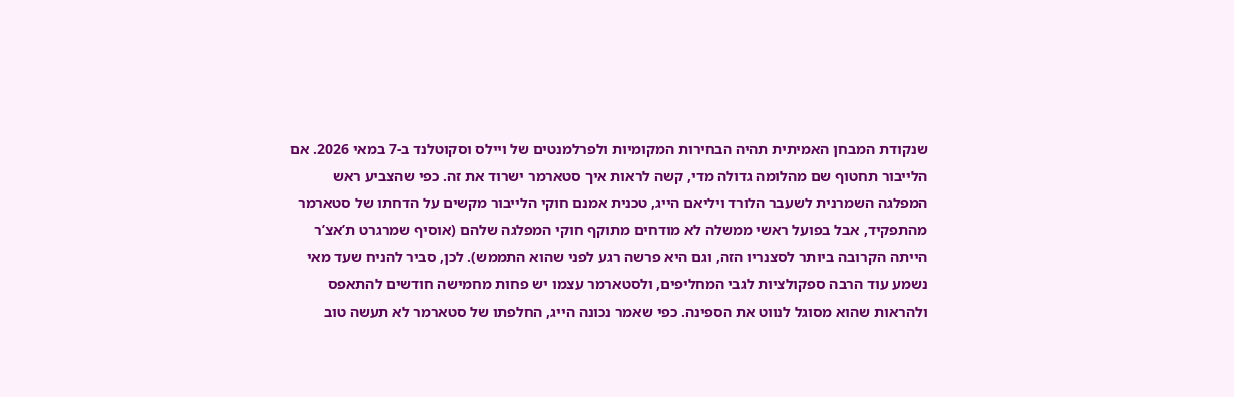שנקודת המבחן האמיתית תהיה הבחירות המקומיות ולפרלמנטים של ויילס וסקוטלנד ב-7 במאי 2026. אם הלייבור תחטוף שם מהלומה גדולה מדי, קשה לראות איך סטארמר ישרוד את זה. כפי שהצביע ראש המפלגה השמרנית לשעבר הלורד ויליאם הייג, טכנית אמנם חוקי הלייבור מקשים על הדחתו של סטארמר מהתפקיד, אבל בפועל ראשי ממשלה לא מודחים מתוקף חוקי המפלגה שלהם (אוסיף שמרגרט ת’אצ’ר הייתה הקרובה ביותר לסצנריו הזה, וגם היא פרשה רגע לפני שהוא התממש). לכן, סביר להניח שעד מאי נשמע עוד הרבה ספקולציות לגבי המחליפים, ולסטארמר עצמו יש פחות מחמישה חודשים להתאפס ולהראות שהוא מסוגל לנווט את הספינה. כפי שאמר נכונה הייג, החלפתו של סטארמר לא תעשה טוב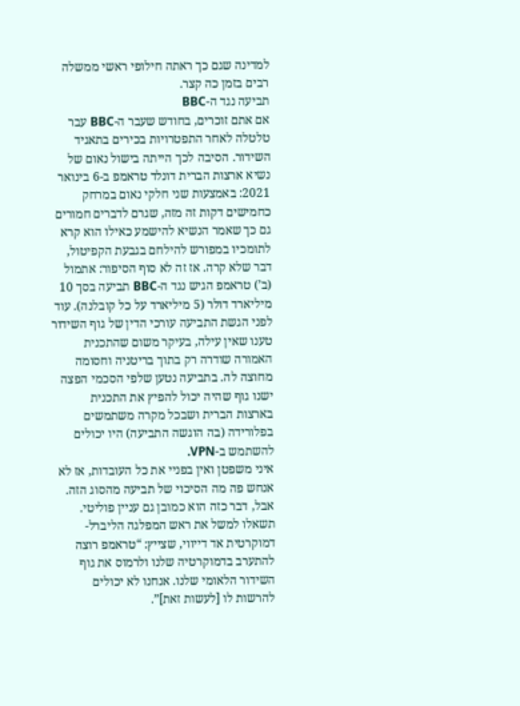למדינה שגם כך ראתה חילופי ראשי ממשלה רבים בזמן כה קצר.
תביעה נגד ה-BBC
אם אתם זוכרים, בחודש שעבר ה-BBC עבר טלטלה לאחר התפטרויות בכירים בתאגיד השידור. הסיבה לכך הייתה בישול נאום של נשיא ארצות הברית דונלד טראמפ ב-6 בינואר 2021: באמצעות שני חלקי נאום במרחק כחמישים דקות זה מזה, שגרם לדברים חמורים גם כך שאמר הנשיא להישמע כאילו הוא קרא לתומכיו במפורש להילחם בגבעת הקפיטול, דבר שלא קרה. אז זה לא סוף הסיפור: אתמול (ב’) טראמפ הגיש נגד ה-BBC תביעה בסך 10 מיליארד דולר (5 מיליארד על כל קובלנה). עוד לפני הגשת התביעה עורכי הדין של גוף השידור טענו שאין עילה, בעיקר משום שהתכנית האמורה שודרה רק בתוך בריטניה וחסומה מחוצה לה. בתביעה נטען שלפי הסכמי הפצה ישנו גוף שהיה יכול להפיץ את התכנית בארצות הברית ושבכל מקרה משתמשים בפלורידה (בה הוגשה התביעה) היו יכולים להשתמש ב-VPN.
איני משפטן ואין בפניי את כל העובדות, אז לא אנחש פה מה הסיכוי של תביעה מהסוג הזה. אבל, דבר כזה הוא כמובן גם עניין פוליטי. תשאלו למשל את ראש המפלגה הליברל-דמוקרטית אד דייווי, שצייץ: “טראמפ רוצה להתערב בדמוקרטיה שלנו ולרמוס את גוף השידור הלאומי שלנו. אנחנו לא יכולים להרשות לו [לעשות זאת]”.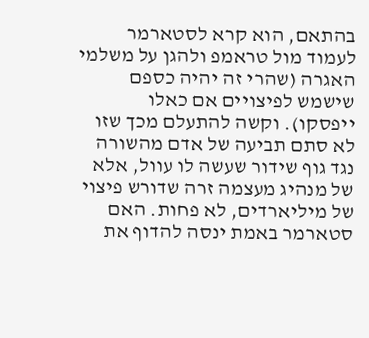בהתאם, הוא קרא לסטארמר לעמוד מול טראמפ ולהגן על משלמי האגרה (שהרי זה יהיה כספם שישמש לפיצויים אם כאלו ייפסקו). וקשה להתעלם מכך שזו לא סתם תביעה של אדם מהשורה נגד גוף שידור שעשה לו עוול, אלא של מנהיג מעצמה זרה שדורש פיצוי של מיליארדים, לא פחות. האם סטארמר באמת ינסה להדוף את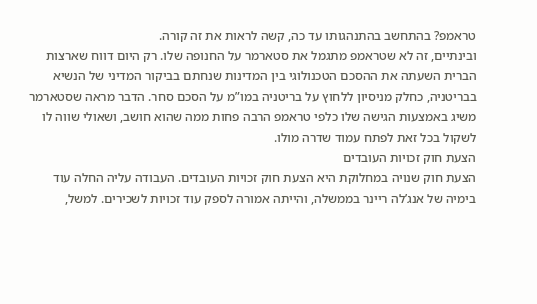טראמפ? בהתחשב בהתנהגותו עד כה, קשה לראות את זה קורה.
ובינתיים, זה לא שטראמפ מתגמל את סטארמר על החנופה שלו. רק היום דווח שארצות הברית השעתה את ההסכם הטכנולוגי בין המדינות שנחתם בביקור המדיני של הנשיא בבריטניה, כחלק מניסיון ללחוץ על בריטניה במו”מ על הסכם סחר. הדבר מראה שסטארמר משיג באמצעות הגישה שלו כלפי טראמפ הרבה פחות ממה שהוא חושב, ושאולי שווה לו לשקול בכל זאת לפתח עמוד שדרה מולו.
הצעת חוק זכויות העובדים
הצעת חוק שנויה במחלוקת היא הצעת חוק זכויות העובדים. העבודה עליה החלה עוד בימיה של אנג’לה ריינר בממשלה, והייתה אמורה לספק עוד זכויות לשכירים. למשל,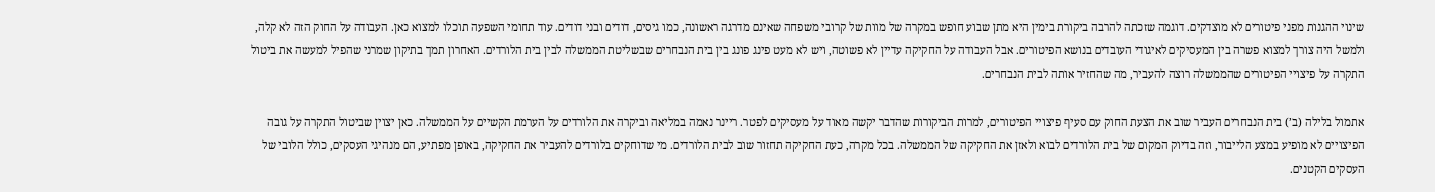שינוי ההגנות מפני פיטורים לא מוצדקים. דוגמה שזכתה להרבה ביקורת בימין היא מתן שבוע חופש במקרה של מוות של קרובי משפחה שאינם מדרגה ראשונה, כמו גיסים, דודים ובני דודים. עוד תחומי השפעה תוכלו למצוא כאן. העבודה על החוק הזה לא קלה, ולמשל היה צורך למצוא פשרה בין המעסיקים לאיגודי העובדים בנושא הפיטורים. אבל העבודה על החקיקה עדיין לא פשוטה, ויש לא מעט פינג פונג בין בית הנבחרים שבשליטת הממשלה לבין בית הלורדים. האחרון תמך בתיקון שמרני שהפיל למעשה את ביטול התקרה על פיצויי הפיטורים שהממשלה רוצה להעביר, מה שהחזיר אותה לבית הנבחרים.

אתמול בלילה (ב’) בית הנבחרים העביר שוב את הצעת החוק עם סעיף פיצויי הפיטורים, למרות הביקורות שהדבר יקשה מאוד על מעסיקים לפטר. ריינר נאמה במליאה וביקרה את הלורדים על הערמת הקשיים על הממשלה. כאן יצוין שביטול התקרה על גובה הפיצויים לא מופיע במצע הלייבור, וזה בדיוק המקום של בית הלורדים לבוא ולאזן את החקיקה של הממשלה. בכל מקרה, כעת החקיקה תחזור שוב לבית הלורדים. מי שדוחקים בלורדים להעביר את החקיקה, באופן מפתיע, הם מנהיגי העסקים, כולל הלובי של העסקים הקטנים.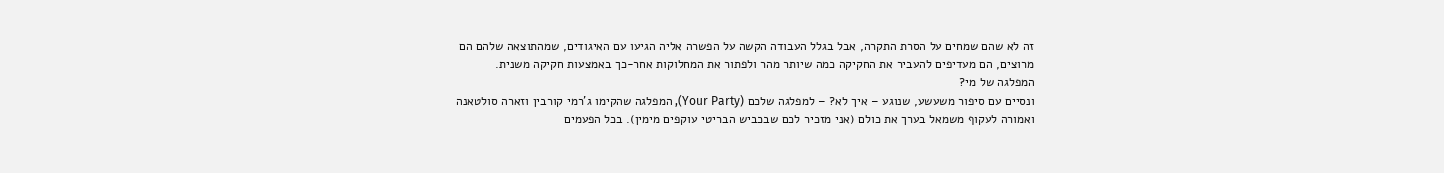זה לא שהם שמחים על הסרת התקרה, אבל בגלל העבודה הקשה על הפשרה אליה הגיעו עם האיגודים, שמהתוצאה שלהם הם מרוצים, הם מעדיפים להעביר את החקיקה כמה שיותר מהר ולפתור את המחלוקות אחר-כך באמצעות חקיקה משנית.
המפלגה של מי?
ונסיים עם סיפור משעשע, שנוגע – איך לא? – למפלגה שלכם (Your Party), המפלגה שהקימו ג’רמי קורבין וזארה סולטאנה ואמורה לעקוף משמאל בערך את כולם (אני מזכיר לכם שבכביש הבריטי עוקפים מימין). בכל הפעמים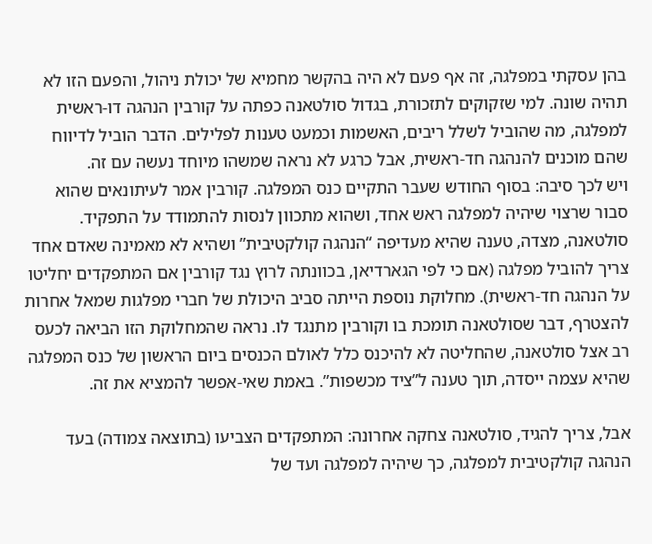בהן עסקתי במפלגה, זה אף פעם לא היה בהקשר מחמיא של יכולת ניהול, והפעם הזו לא תהיה שונה. למי שזקוקים לתזכורת, בגדול סולטאנה כפתה על קורבין הנהגה דו-ראשית למפלגה, מה שהוביל לשלל ריבים, האשמות וכמעט טענות לפלילים. הדבר הוביל לדיווח שהם מוכנים להנהגה חד-ראשית, אבל כרגע לא נראה שמשהו מיוחד נעשה עם זה.
ויש לכך סיבה: בסוף החודש שעבר התקיים כנס המפלגה. קורבין אמר לעיתונאים שהוא סבור שרצוי שיהיה למפלגה ראש אחד, ושהוא מתכוון לנסות להתמודד על התפקיד. סולטאנה, מצדה, טענה שהיא מעדיפה “הנהגה קולקטיבית” ושהיא לא מאמינה שאדם אחד צריך להוביל מפלגה (אם כי לפי הגארדיאן, בכוונתה לרוץ נגד קורבין אם המתפקדים יחליטו על הנהגה חד-ראשית). מחלוקת נוספת הייתה סביב היכולת של חברי מפלגות שמאל אחרות להצטרף, דבר שסולטאנה תומכת בו וקורבין מתנגד לו. נראה שהמחלוקת הזו הביאה לכעס רב אצל סולטאנה, שהחליטה לא להיכנס כלל לאולם הכנסים ביום הראשון של כנס המפלגה שהיא עצמה ייסדה, תוך טענה ל”ציד מכשפות”. באמת שאי-אפשר להמציא את זה.

אבל, צריך להגיד, סולטאנה צחקה אחרונה: המתפקדים הצביעו (בתוצאה צמודה) בעד הנהגה קולקטיבית למפלגה, כך שיהיה למפלגה ועד של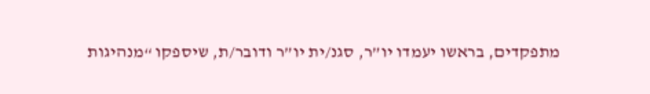מתפקדים, בראשו יעמדו יו”ר, סגנ/ית יו”ר ודובר/ת, שיספקו “מנהיגות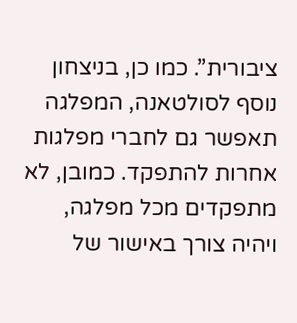ציבורית”. כמו כן, בניצחון נוסף לסולטאנה, המפלגה תאפשר גם לחברי מפלגות אחרות להתפקד. כמובן, לא מתפקדים מכל מפלגה, ויהיה צורך באישור של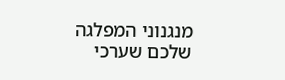מנגנוני המפלגה שלכם שערכי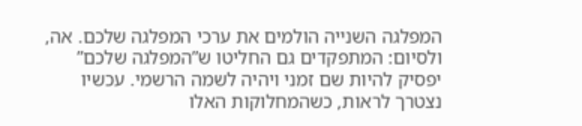המפלגה השנייה הולמים את ערכי המפלגה שלכם. אה, ולסיום: המתפקדים גם החליטו ש”המפלגה שלכם” יפסיק להיות שם זמני ויהיה לשמה הרשמי. עכשיו נצטרך לראות, כשהמחלוקות האלו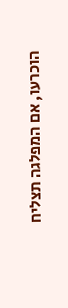הוכרעו, אם המפלגה תצליח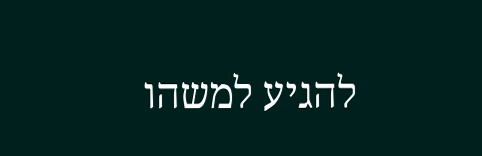להגיע למשהו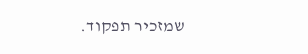שמזכיר תפקוד.